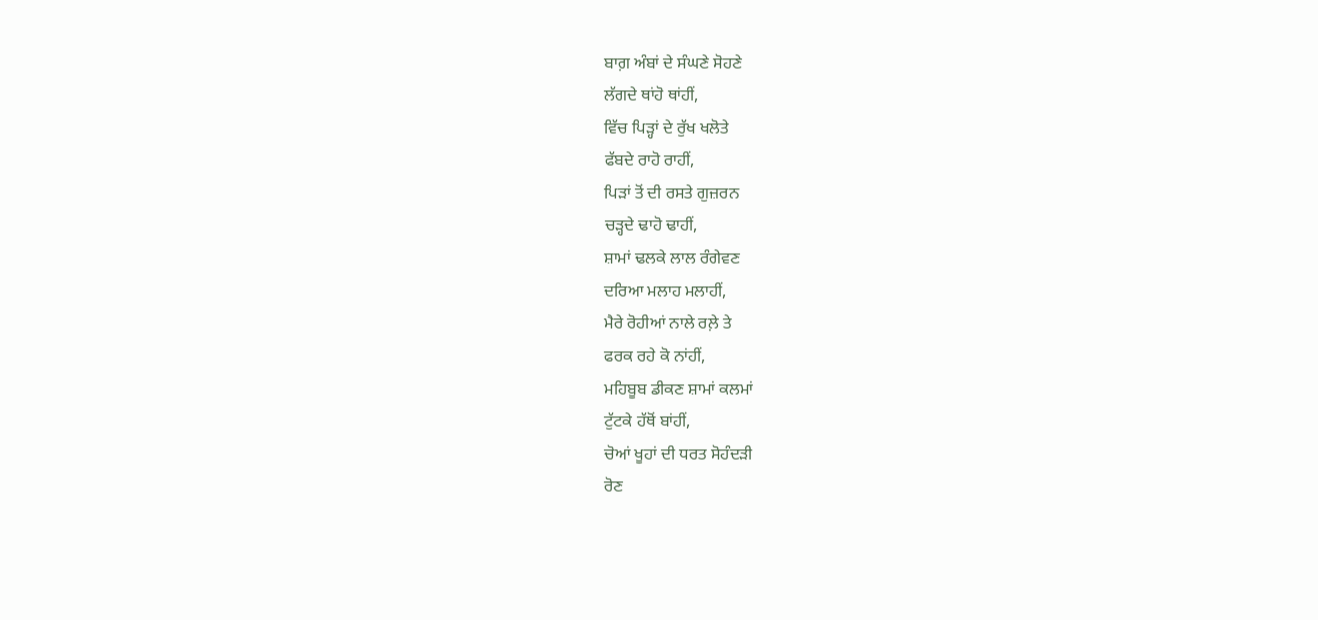ਬਾਗ਼ ਅੰਬਾਂ ਦੇ ਸੰਘਣੇ ਸੋਹਣੇ
ਲੱਗਦੇ ਥਾਂਹੋ ਥਾਂਹੀਂ,
ਵਿੱਚ ਪਿੜ੍ਹਾਂ ਦੇ ਰੁੱਖ ਖਲੋਤੇ
ਫੱਬਦੇ ਰਾਹੋ ਰਾਹੀਂ,
ਪਿੜਾਂ ਤੋਂ ਦੀ ਰਸਤੇ ਗੁਜ਼ਰਨ
ਚੜ੍ਹਦੇ ਢਾਹੋ ਢਾਹੀਂ,
ਸ਼ਾਮਾਂ ਢਲਕੇ ਲਾਲ ਰੰਗੇਵਣ
ਦਰਿਆ ਮਲਾਹ ਮਲਾਹੀਂ,
ਮੈਰੇ ਰੋਹੀਆਂ ਨਾਲੇ ਰਲ਼ੇ ਤੇ
ਫਰਕ ਰਹੇ ਕੋ ਨਾਂਹੀਂ,
ਮਹਿਬੂਬ ਡੀਕਣ ਸ਼ਾਮਾਂ ਕਲਮਾਂ
ਟੁੱਟਕੇ ਹੱਥੋਂ ਬਾਂਹੀਂ,
ਚੋਆਂ ਖੂਹਾਂ ਦੀ ਧਰਤ ਸੋਹੰਦੜੀ
ਰੋਣ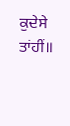ਕੁਦੇਸੇ ਤਾਂਹੀਂ॥